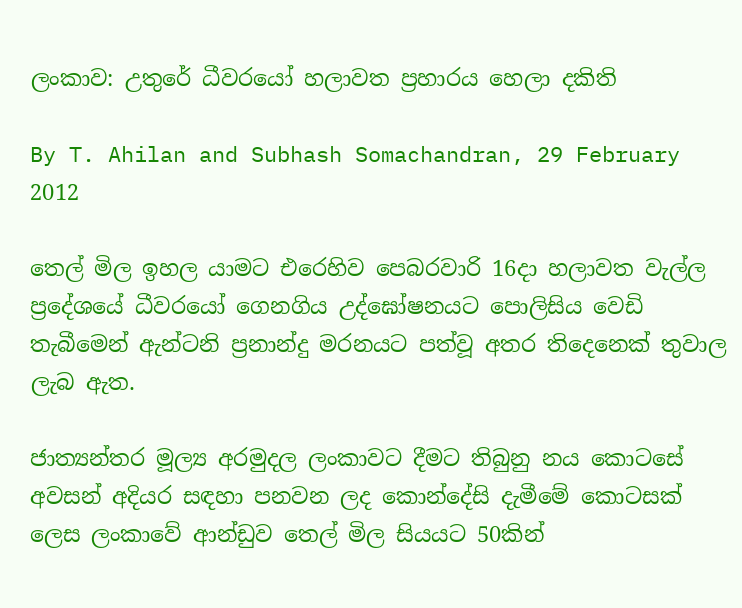ලංකාව: උතුරේ ධීවරයෝ හලාවත ප්‍රහාරය හෙලා දකිති

By T. Ahilan and Subhash Somachandran, 29 February 2012

තෙල් මිල ඉහල යාමට එරෙහිව පෙබරවාරි 16දා හලාවත වැල්ල ප්‍රදේශයේ ධීවරයෝ ගෙනගිය උද්ඝෝෂනයට පොලිසිය වෙඩි තැබීමෙන් ඇන්ටනි ප්‍රනාන්දු මරනයට පත්වූ අතර තිදෙනෙක් තුවාල ලැබ ඇත.

ජාත්‍යන්තර මූල්‍ය අරමුදල ලංකාවට දීමට තිබුනු නය කොටසේ අවසන් අදියර සඳහා පනවන ලද කොන්දේසි දැමීමේ කොටසක් ලෙස ලංකාවේ ආන්ඩුව තෙල් මිල සියයට 50කින්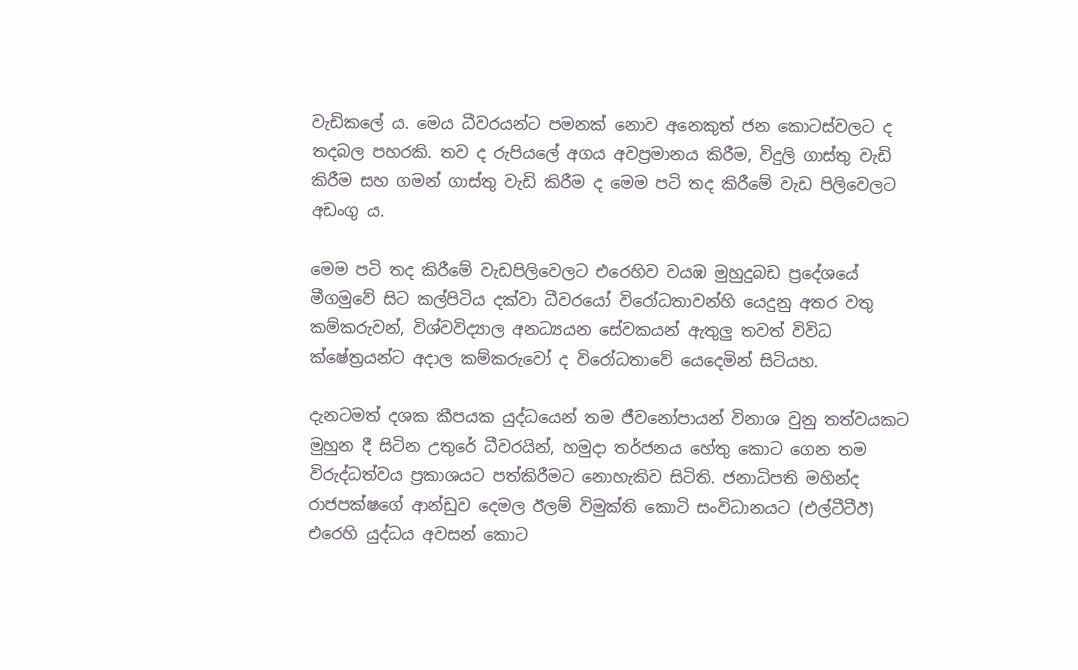වැඩිකලේ ය. මෙය ධීවරයන්ට පමනක් නොව අනෙකුත් ජන කොටස්වලට ද තදබල පහරකි. තව ද රුපියලේ අගය අවප්‍රමානය කිරීම, විදුලි ගාස්තු වැඩි කිරීම සහ ගමන් ගාස්තු වැඩි කිරීම ද මෙම පටි තද කිරීමේ වැඩ පිලිවෙලට අඩංගු ය.

මෙම පටි තද කිරීමේ වැඩපිලිවෙලට එරෙහිව වයඹ මුහුදුබඩ ප්‍රදේශයේ මීගමුවේ සිට කල්පිටිය දක්වා ධීවරයෝ විරෝධතාවන්හි යෙදුනු අතර වතු කම්කරුවන්, විශ්වවිද්‍යාල අනධ්‍යයන සේවකයන් ඇතුලු තවත් විවිධ ක්ෂේත්‍රයන්ට අදාල කම්කරුවෝ ද විරෝධතාවේ යෙදෙමින් සිටියහ.

දැනටමත් දශක කීපයක යුද්ධයෙන් තම ජීවනෝපායන් විනාශ වුනු තත්වයකට මුහුන දී සිටින උතුරේ ධීවරයින්, හමුදා තර්ජනය හේතු කොට ගෙන තම විරුද්ධත්වය ප්‍රකාශයට පත්කිරීමට නොහැකිව සිටිති. ජනාධිපති මහින්ද රාජපක්ෂගේ ආන්ඩුව දෙමල ඊලම් විමුක්ති කොටි සංවිධානයට (එල්ටීටීඊ) එරෙහි යුද්ධය අවසන් කොට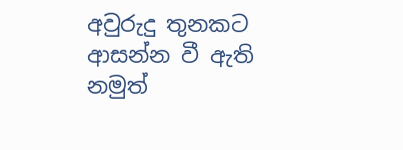අවුරුදු තුනකට ආසන්න වී ඇති නමුත්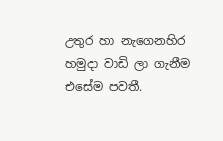උතුර හා නැගෙනහිර හමුදා වාඩි ලා ගැනීම එසේම පවතී.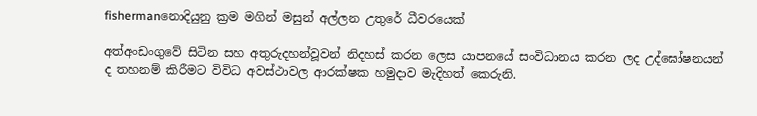fishermanනොදියුනු ක්‍රම මගින් මසුන් අල්ලන උතුරේ ධීවරයෙක්

අත්අංඩංගුවේ සිටින සහ අතුරුදහන්වූවන් නිදහස් කරන ලෙස යාපනයේ සංවිධානය කරන ලද උද්ඝෝෂනයන් ද තහනම් කිරීමට විවිධ අවස්ථාවල ආරක්ෂක හමුදාව මැදිහත් කෙරුනි.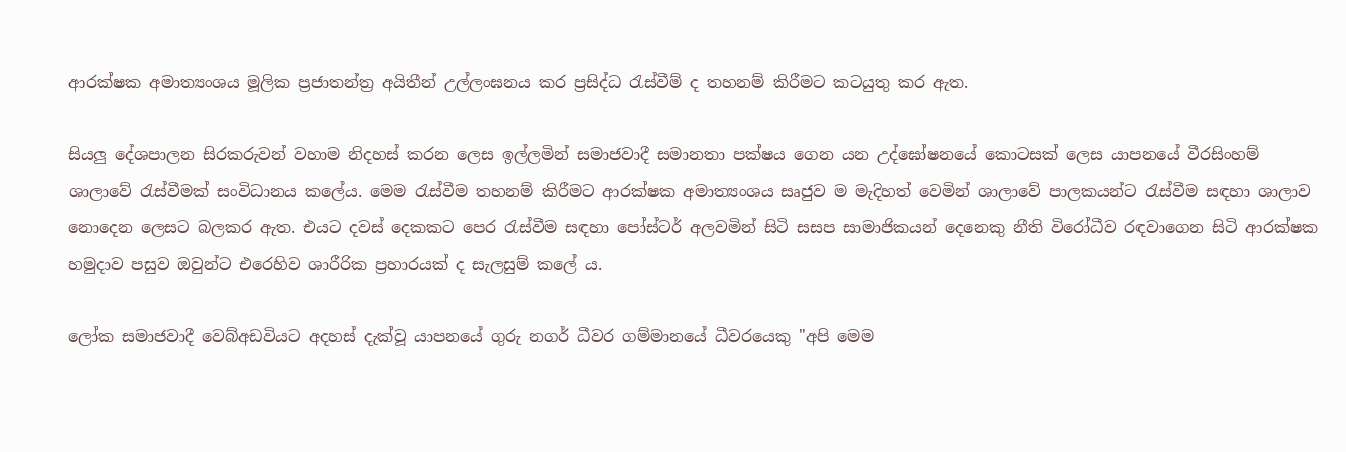ආරක්ෂක අමාත්‍යංශය මූලික ප්‍රජාතන්ත්‍ර අයිතීන් උල්ලංඝනය කර ප්‍රසිද්ධ රැස්වීම් ද තහනම් කිරීමට කටයුතු කර ඇත.

සියලු දේශපාලන සිරකරුවන් වහාම නිදහස් කරන ලෙස ඉල්ලමින් සමාජවාදී සමානතා පක්ෂය ගෙන යන උද්ඝෝෂනයේ කොටසක් ලෙස යාපනයේ වීරසිංහම් ශාලාවේ රැස්වීමක් සංවිධානය කලේය. මෙම රැස්වීම තහනම් කිරීමට ආරක්ෂක අමාත්‍යංශය සෘජුව ම මැදිහත් වෙමින් ශාලාවේ පාලකයන්ට රැස්වීම සඳහා ශාලාව නොදෙන ලෙසට බලකර ඇත. එයට දවස් දෙකකට පෙර රැස්වීම සඳහා පෝස්ටර් අලවමින් සිටි සසප සාමාජිකයන් දෙනෙකු නීති විරෝධීව රඳවාගෙන සිටි ආරක්ෂක හමුදාව පසුව ඔවුන්ට එරෙහිව ශාරීරික ප්‍රහාරයක් ද සැලසුම් කලේ ය.

ලෝක සමාජවාදී වෙබ්අඩවියට අදහස් දැක්වූ යාපනයේ ගුරු නගර් ධීවර ගම්මානයේ ධීවරයෙකු "අපි මෙම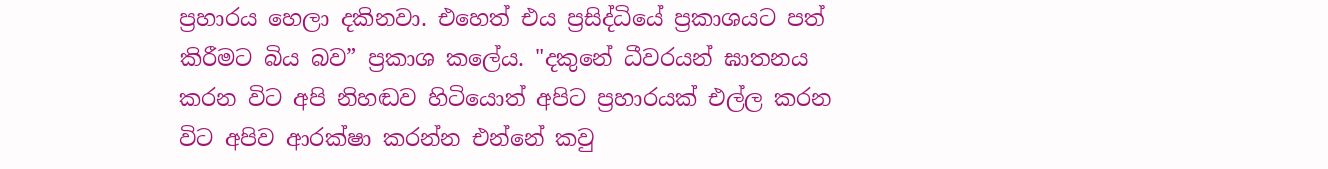ප්‍රහාරය හෙලා දකිනවා. එහෙත් එය ප්‍රසිද්ධියේ ප්‍රකාශයට පත් කිරීමට බිය බව” ප්‍රකාශ කලේය. "දකුනේ ධීවරයන් ඝාතනය කරන විට අපි නිහඬව හිටියොත් අපිට ප්‍රහාරයක් එල්ල කරන විට අපිව ආරක්ෂා කරන්න එන්නේ කවු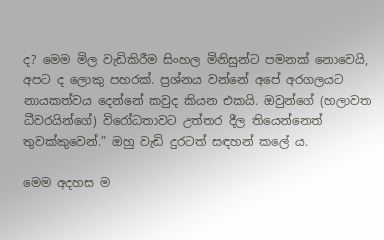ද? මෙම මිල වැඩිකිරීම සිංහල මිනිසුන්ට පමනක් නොවෙයි, අපට ද ලොකු පහරක්. ප්‍රශ්නය වන්නේ අපේ අරගලයට නායකත්වය දෙන්නේ කවුද කියන එකයි. ඔවුන්ගේ (හලාවත ධීවරයින්ගේ) විරෝධතාවට උත්තර දීල තියෙන්නෙත් තුවක්කුවෙන්.” ඔහු වැඩි දුරටත් සඳහන් කලේ ය.

මෙම අදහස ම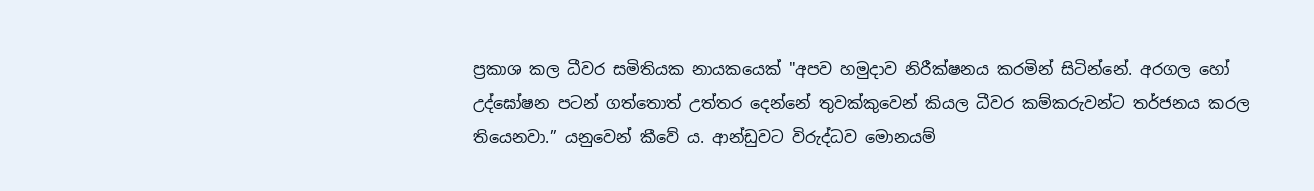ප්‍රකාශ කල ධීවර සමිතියක නායකයෙක් "අපව හමුදාව නිරීක්ෂනය කරමින් සිටින්නේ. අරගල හෝ උද්ඝෝෂන පටන් ගත්තොත් උත්තර දෙන්නේ තුවක්කුවෙන් කියල ධීවර කම්කරුවන්ට තර්ජනය කරල තියෙනවා.” යනුවෙන් කීවේ ය. ආන්ඩුවට විරුද්ධව මොනයම්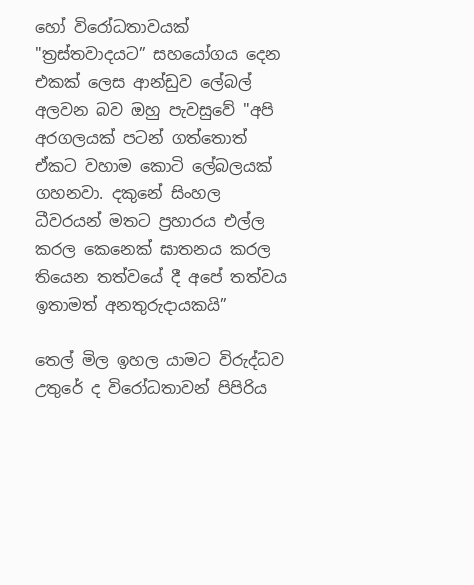හෝ විරෝධතාවයක් "ත්‍රස්තවාදයට” සහයෝගය දෙන එකක් ලෙස ආන්ඩුව ලේබල් අලවන බව ඔහු පැවසුවේ "අපි අරගලයක් පටන් ගත්තොත් ඒකට වහාම කොටි ලේබලයක් ගහනවා. දකුනේ සිංහල ධීවරයන් මතට ප්‍රහාරය එල්ල කරල කෙනෙක් ඝාතනය කරල තියෙන තත්වයේ දී අපේ තත්වය ඉතාමත් අනතුරුදායකයි”

තෙල් මිල ඉහල යාමට විරුද්ධව උතුරේ ද විරෝධතාවන් පිපිරිය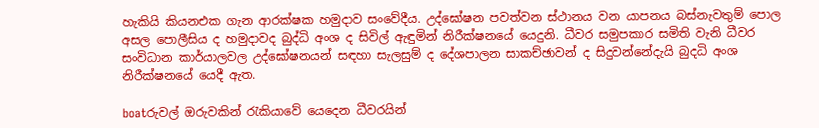හැකියි කියනඑක ගැන ආරක්ෂක හමුදාව සංවේදීය. උද්ඝෝෂන පවත්වන ස්ථානය වන යාපනය බස්නැවතුම් පොල අසල පොලීසිය ද හමුදාවද බුද්ධි අංශ ද සිවිල් ඇඳුමින් නිරීක්ෂනයේ යෙදුනි. ධීවර සමුපකාර සමිති වැනි ධීවර සංවිධාන කාර්යාලවල උද්ඝෝෂනයන් සඳහා සැලසුම් ද දේශපාලන සාකච්ඡාවන් ද සිදුවන්නේදැයි බුදධි අංශ නිරීක්ෂනයේ යෙදී ඇත.

boatරුවල් ඔරුවකින් රැකියාවේ යෙදෙන ධීවරයින්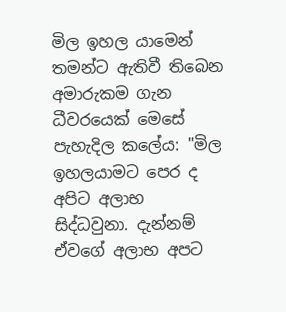මිල ඉහල යාමෙන් තමන්ට ඇතිවී තිබෙන අමාරුකම ගැන ධීවරයෙක් මෙසේ පැහැදිල කලේය: "මිල ඉහලයාමට පෙර ද අපිට අලාභ සිද්ධවුනා. දැන්නම් ඒවගේ අලාභ අපට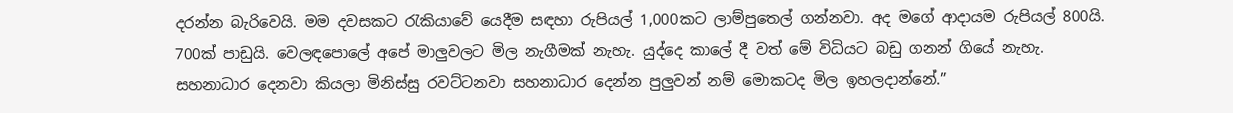දරන්න බැරිවෙයි. මම දවසකට රැකියාවේ යෙදීම සඳහා රුපියල් 1,000කට ලාම්පුතෙල් ගන්නවා. අද මගේ ආදායම රුපියල් 800යි. 700ක් පාඩුයි. වෙලඳපොලේ අපේ මාලුවලට මිල නැගීමක් නැහැ. යුද්දෙ කාලේ දී වත් මේ විධියට බඩු ගනන් ගියේ නැහැ. සහනාධාර දෙනවා කියලා මිනිස්සු රවට්ටනවා සහනාධාර දෙන්න පුලුවන් නම් මොකටද මිල ඉහලදාන්නේ.”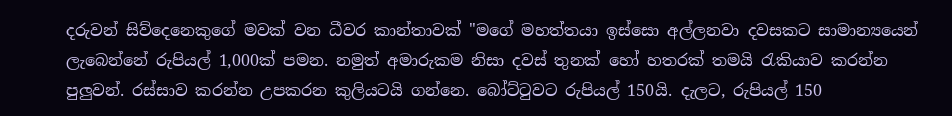දරුවන් සිව්දෙනෙකුගේ මවක් වන ධීවර කාන්තාවක් "මගේ මහත්තයා ඉස්සො අල්ලනවා දවසකට සාමාන්‍යයෙන් ලැබෙන්නේ රුපියල් 1,000ක් පමන. නමුත් අමාරුකම නිසා දවස් තුනක් හෝ හතරක් තමයි රැකියාව කරන්න පුලුවන්. රස්සාව කරන්න උපකරන කුලියටයි ගන්නෙ. බෝට්ටුවට රුපියල් 150යි. දැලට, රුපියල් 150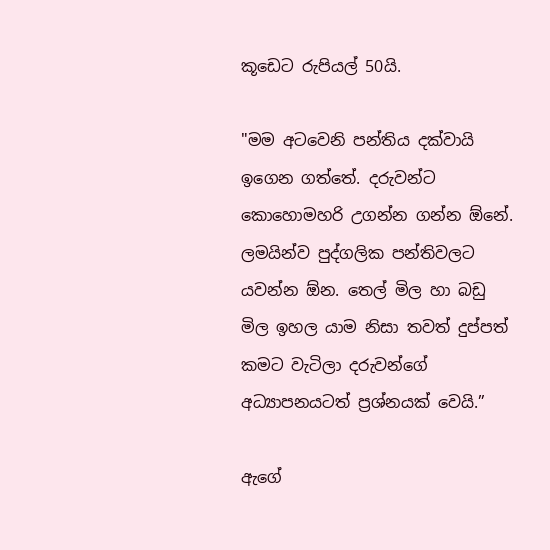කූඩෙට රුපියල් 50යි.

"මම අටවෙනි පන්තිය දක්වායි ඉගෙන ගත්තේ. දරුවන්ට කොහොමහරි උගන්න ගන්න ඕනේ. ලමයින්ව පුද්ගලික පන්තිවලට යවන්න ඕන. තෙල් මිල හා බඩු මිල ඉහල යාම නිසා තවත් දුප්පත් කමට වැටිලා දරුවන්ගේ අධ්‍යාපනයටත් ප්‍රශ්නයක් වෙයි.”

ඇගේ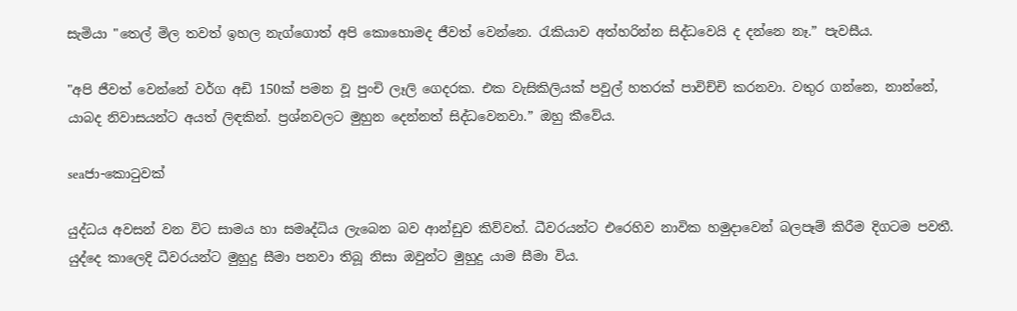සැමියා "තෙල් මිල තවත් ඉහල නැග්ගොත් අපි කොහොමද ජීවත් වෙන්නෙ. රැකියාව අත්හරින්න සිද්ධවෙයි ද දන්නෙ නෑ.” පැවසීය.

"අපි ජීවත් වෙන්නේ වර්ග අඩි 150ක් පමන වූ පුංචි ලෑලි ගෙදරක. එක වැසිකිලියක් පවුල් හතරක් පාවිච්චි කරනවා. වතුර ගන්නෙ, නාන්නේ, යාබද නිවාසයන්ට අයත් ලිඳකින්. ප්‍රශ්නවලට මුහුන දෙන්නත් සිද්ධවෙනවා.” ඔහු කීවේය.

seaජා-කොටුවක්

යුද්ධය අවසන් වන විට සාමය හා සමෘද්ධිය ලැබෙන බව ආන්ඩුව කිව්වත්. ධීවරයන්ට එරෙහිව නාවික හමුදාවෙන් බලපෑම් කිරීම දිගටම පවතී. යුද්දෙ කාලෙදි ධීවරයන්ට මුහුදු සීමා පනවා තිබූ නිසා ඔවුන්ට මුහුදු යාම සීමා විය.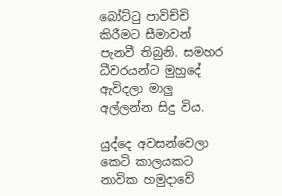බෝට්ටු පාවිච්චි කිරීමට සීමාවන් පැනවී තිබුනි. සමහර ධීවරයන්ට මුහුදේ ඇවිදලා මාලු අල්ලන්න සිදු විය.

යුද්දෙ අවසන්වෙලා කෙටි කාලයකට නාවික හමුදාවේ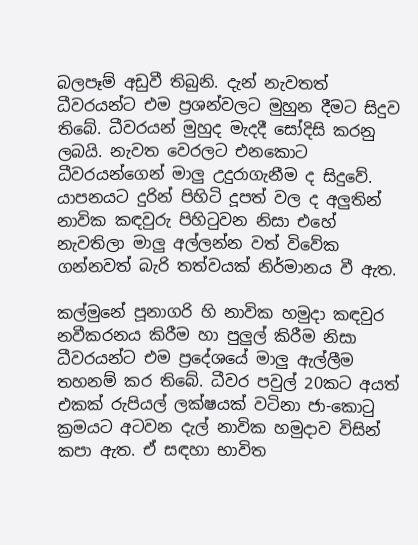බලපෑම් අඩුවී තිබුනි. දැන් නැවතත් ධීවරයන්ට එම ප්‍රශන්වලට මුහුන දීමට සිදුව තිබේ. ධීවරයන් මුහුද මැදදී සෝදිසි කරනු ලබයි. නැවත වෙරලට එනකොට ධීවරයන්ගෙන් මාලු උදුරාගැනීම ද සිදුවේ. යාපනයට දුරින් පිහිටි දූපත් වල ද අලුතින් නාවික කඳවුරු පිහිටුවන නිසා එහේ නැවතිලා මාලු අල්ලන්න වත් විවේක ගන්නවත් බැරි තත්වයක් නිර්මානය වී ඇත.

කල්මුනේ පූනාගරි හි නාවික හමුදා කඳවුර නවීකරනය කිරීම හා පුලුල් කිරීම නිසා ධීවරයන්ට එම ප්‍රදේශයේ මාලු ඇල්ලීම තහනම් කර තිබේ. ධීවර පවුල් 20කට අයත් එකක් රුපියල් ලක්ෂයක් වටිනා ජා-කොටු ක්‍රමයට අටවන දැල් නාවික හමුදාව විසින් කපා ඇත. ඒ සඳහා භාවිත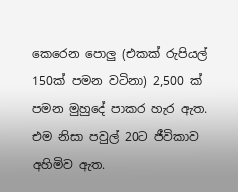කෙරෙන පොලු (එකක් රුපියල් 150ක් පමන වටිනා) 2,500 ක් පමන මුහුදේ පාකර හැර ඇත. එම නිසා පවුල් 20ට ජීවිකාව අහිමිව ඇත.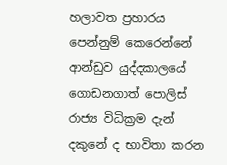හලාවත ප්‍රහාරය පෙන්නුම් කෙරෙන්නේ ආන්ඩුව යුද්දකාලයේ ගොඩනගාත් පොලිස් රාජ්‍ය විධික්‍රම දැන් දකුනේ ද භාවිතා කරන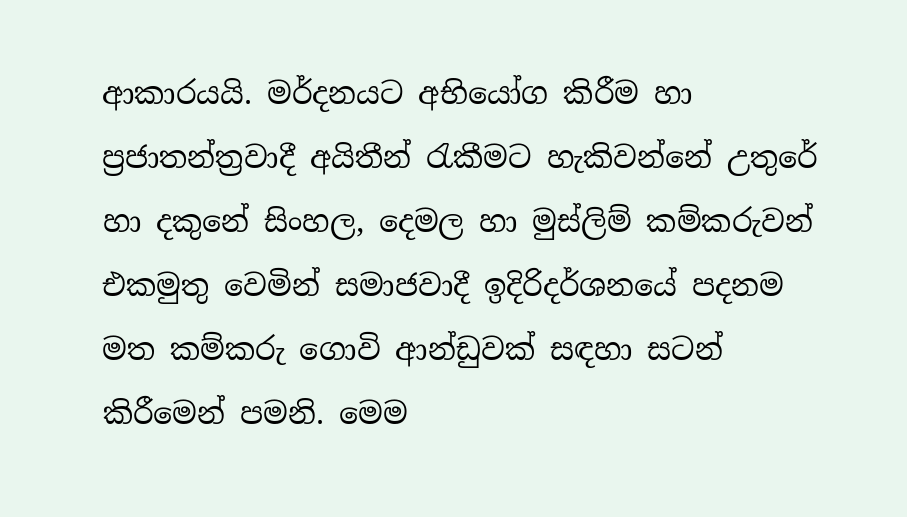ආකාරයයි. මර්දනයට අභියෝග කිරීම හා ප්‍රජාතන්ත්‍රවාදී අයිතීන් රැකීමට හැකිවන්නේ උතුරේ හා දකුනේ සිංහල, දෙමල හා මුස්ලිම් කම්කරුවන් එකමුතු වෙමින් සමාජවාදී ඉදිරිදර්ශනයේ පදනම මත කම්කරු ගොවි ආන්ඩුවක් සඳහා සටන් කිරීමෙන් පමනි. මෙම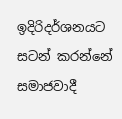ඉදිරිදර්ශනයට සටන් කරන්නේ සමාජවාදී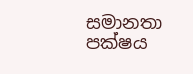සමානතා පක්ෂය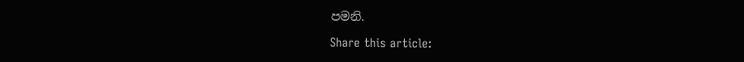පමනි.

Share this article: